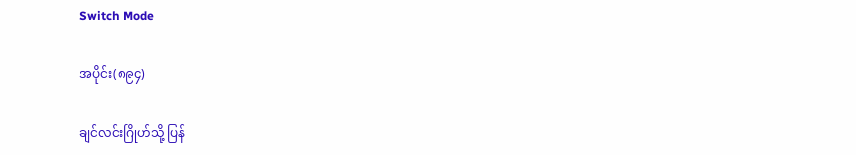Switch Mode

အပိုင်း(၈၉၄)

ချင်လင်းဂြိုဟ်သို့ ပြန်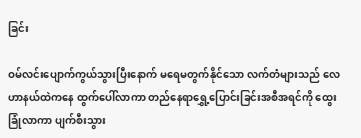ခြင်း

ဝမ်လင်းပျောက်ကွယ်သွားပြီးနောက် မရေမတွက်နိုင်သော လက်တံများသည် လေဟာနယ်ထဲကနေ ထွက်ပေါ်လာကာ တည်နေရာရွှေ့ပြောင်းခြင်းအစီအရင်ကို ထွေးခြုံလာကာ ပျက်စီးသွား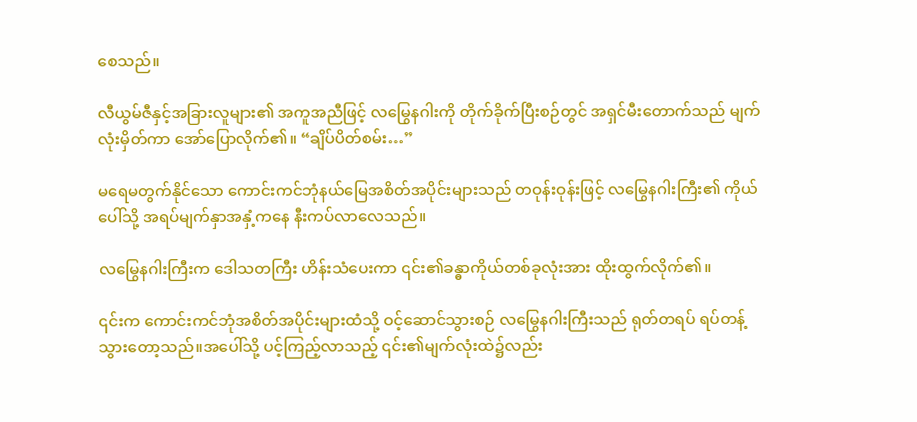စေသည်။

လီယွမ်ဇီနှင့်အခြားလူများ၏ အကူအညီဖြင့် လမြွေနဂါးကို တိုက်ခိုက်ပြီးစဉ်တွင် အရှင်မီးတောက်သည် မျက်လုံးမှိတ်ကာ အော်ပြောလိုက်၏။ “ချိပ်ပိတ်စမ်း…”

မရေမတွက်နိုင်သော ကောင်းကင်ဘုံနယ်မြေအစိတ်အပိုင်းများသည် တဝုန်းဝုန်းဖြင့် လမြွေနဂါးကြီး၏ ကိုယ်ပေါ်သို့ အရပ်မျက်နှာအနှံ့ကနေ နီးကပ်လာလေသည်။

လမြွေနဂါးကြီးက ဒေါသတကြီး ဟိန်းသံပေးကာ ၎င်း၏ခန္ဓာကိုယ်တစ်ခုလုံးအား ထိုးထွက်လိုက်၏။

၎င်းက ကောင်းကင်ဘုံအစိတ်အပိုင်းများထံသို့ ဝင့်ဆောင်သွားစဉ် လမြွေနဂါးကြီးသည် ရုတ်တရပ် ရပ်တန့်သွားတော့သည်။အပေါ်သို့ ပင့်ကြည့်လာသည့် ၎င်း၏မျက်လုံးထဲ၌လည်း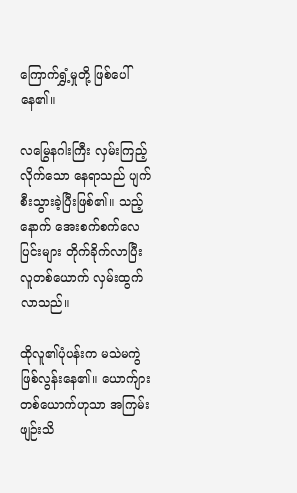ကြောက်ရွှံ့မှုတို့ ဖြစ်ပေါ်နေ၏။

လမြွေနဂါးကြီး လှမ်းကြည့်လိုက်သော နေရာသည် ပျက်စီးသွားခဲ့ပြီးဖြစ်၏။ သည့်နောက် အေးစက်စက်လေပြင်းများ တိုက်ခိုက်လာပြီး လူတစ်ယောက် လှမ်းထွက်လာသည်။

ထိုလူ၏ပုံပန်းက မသဲမကွဲ ဖြစ်လွန်းနေ၏။ ယောက်ျားတစ်ယောက်ဟုသာ အကြမ်းဖျဉ်းသိ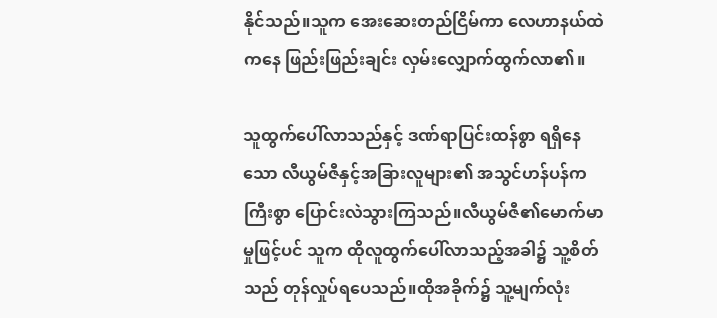နိုင်သည်။သူက အေးဆေးတည်ငြိမ်ကာ လေဟာနယ်ထဲကနေ ဖြည်းဖြည်းချင်း လှမ်းလျှောက်ထွက်လာ၏။

သူထွက်ပေါ်လာသည်နှင့် ဒဏ်ရာပြင်းထန်စွာ ရရှိနေသော လီယွမ်ဇီနှင့်အခြားလူများ၏ အသွင်ဟန်ပန်က ကြီးစွာ ပြောင်းလဲသွားကြသည်။လီယွမ်ဇီ၏မောက်မာမှုဖြင့်ပင် သူက ထိုလူထွက်ပေါ်လာသည့်အခါ၌ သူ့စိတ်သည် တုန်လှုပ်ရပေသည်။ထိုအခိုက်၌ သူ့မျက်လုံး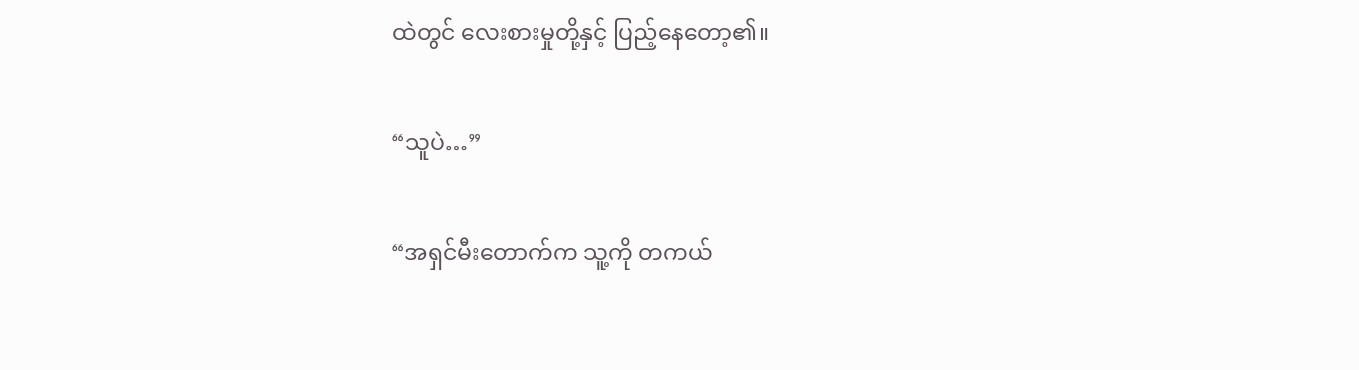ထဲတွင် လေးစားမှုတို့နှင့် ပြည့်နေတော့၏။

“သူပဲ…”

“အရှင်မီးတောက်က သူ့ကို တကယ်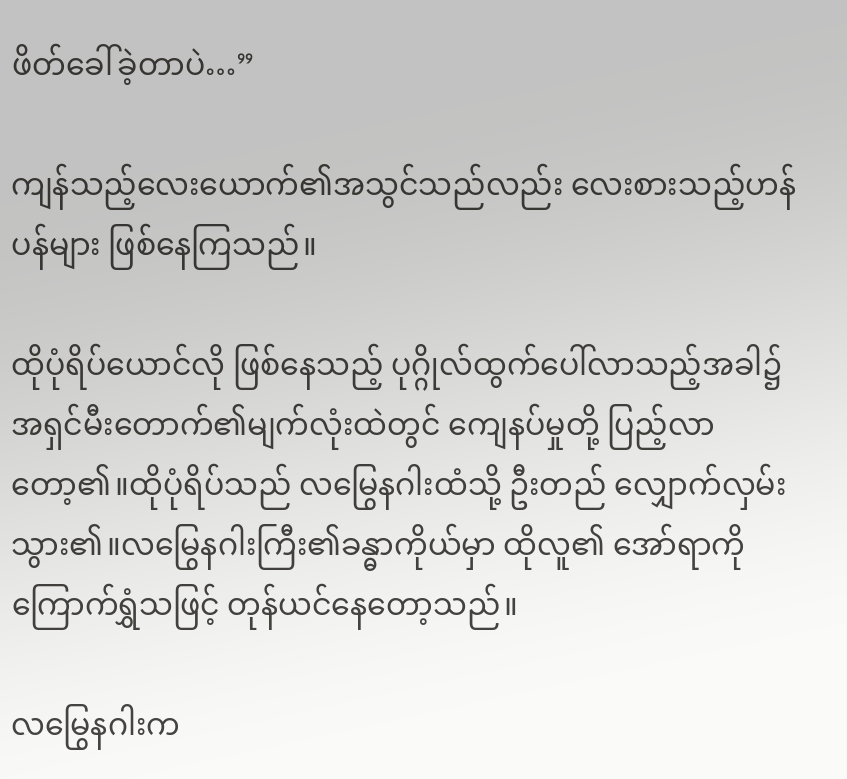ဖိတ်ခေါ်ခဲ့တာပဲ…”

ကျန်သည့်လေးယောက်၏အသွင်သည်လည်း လေးစားသည့်ဟန်ပန်များ ဖြစ်နေကြသည်။

ထိုပုံရိပ်ယောင်လို ဖြစ်နေသည့် ပုဂ္ဂိုလ်ထွက်ပေါ်လာသည့်အခါ၌ အရှင်မီးတောက်၏မျက်လုံးထဲတွင် ကျေနပ်မှုတို့ ပြည့်လာတော့၏။ထိုပုံရိပ်သည် လမြွေနဂါးထံသို့ ဦးတည် လျှောက်လှမ်းသွား၏။လမြွေနဂါးကြီး၏ခန္ဓာကိုယ်မှာ ထိုလူ၏ အော်ရာကို ကြောက်ရွှံသဖြင့် တုန်ယင်နေတော့သည်။

လမြွေနဂါးက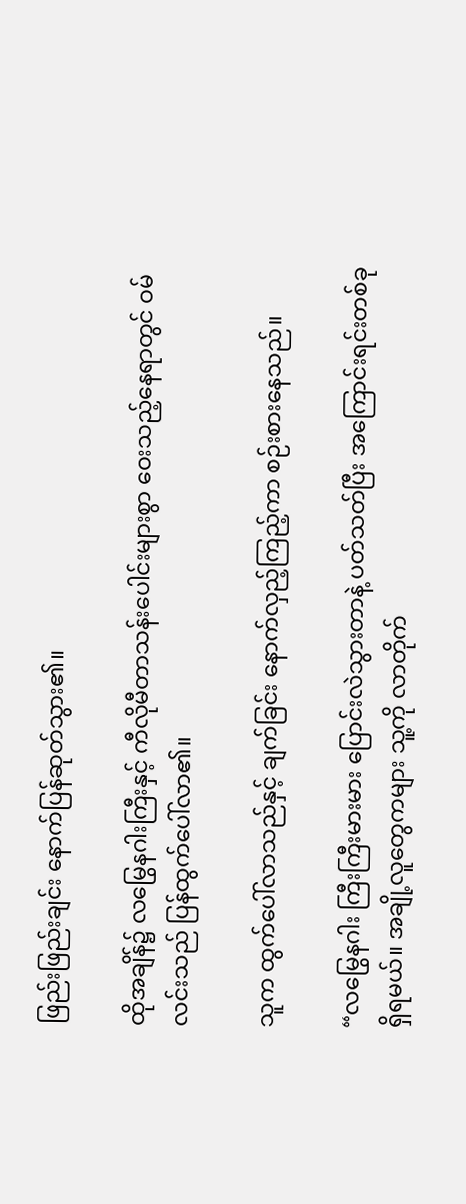ဖြည်းဖြည်းချင်း နောက်ပြန်ဆုတ်သွား၏။

ထိုအချိန်၌ လမြွေနဂါးကြီးနှင့် ကီလိုမီတာသန်းပေါင်းများစွာ ဝေးသည့်နေရာတွင် ဝမ်လင်းသည် ပြန်ထွက်ပေါ်လာ၏။

သူက ထွက်ပေါ်လာသည်နှင့် ချက်ခြင်း နောက်လှည့်ကြည့်ကာ စဉ်းစားနေသည်။

“လမြွေနဂါး ကြီးကြီးမားမား ပြောင်းလဲသွားတာနဲ့ ပတ်သတ်ပြီး အကြောင်းရင်းတစ်ခု ရှိရမယ်။ အချို့လူတွေကများ သူ့ကို လာတိုက်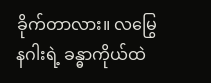ခိုက်တာလား။ လမြွေနဂါးရဲ့ ခန္ဓာကိုယ်ထဲ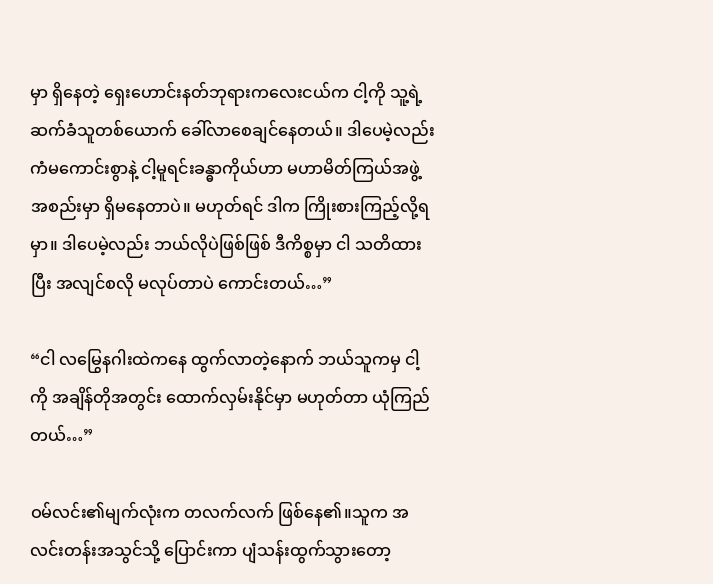မှာ ရှိနေတဲ့ ရှေးဟောင်းနတ်ဘုရားကလေးငယ်က ငါ့ကို သူ့ရဲ့ ဆက်ခံသူတစ်ယောက် ခေါ်လာစေချင်နေတယ်။ ဒါပေမဲ့လည်း ကံမကောင်းစွာနဲ့ ငါ့မူရင်းခန္ဓာကိုယ်ဟာ မဟာမိတ်ကြယ်အဖွဲ့အစည်းမှာ ရှိမနေတာပဲ။ မဟုတ်ရင် ဒါက ကြိုးစားကြည့်လို့ရမှာ။ ဒါပေမဲ့လည်း ဘယ်လိုပဲဖြစ်ဖြစ် ဒီကိစ္စမှာ ငါ သတိထားပြီး အလျင်စလို မလုပ်တာပဲ ကောင်းတယ်…”

“ငါ လမြွေနဂါးထဲကနေ ထွက်လာတဲ့နောက် ဘယ်သူကမှ ငါ့ကို အချိန်တိုအတွင်း ထောက်လှမ်းနိုင်မှာ မဟုတ်တာ ယုံကြည်တယ်…”

ဝမ်လင်း၏မျက်လုံးက တလက်လက် ဖြစ်နေ၏။သူက အလင်းတန်းအသွင်သို့ ပြောင်းကာ ပျံသန်းထွက်သွားတော့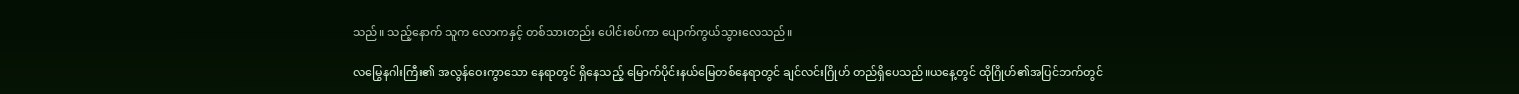သည်။ သည့်နောက် သူက လောကနှင့် တစ်သားတည်း ပေါင်းစပ်ကာ ပျောက်ကွယ်သွားလေသည်။

လမြွေနဂါးကြီး၏ အလွန်ဝေးကွာသော နေရာတွင် ရှိနေသည့် မြောက်ပိုင်းနယ်မြေတစ်နေရာတွင် ချင်လင်းဂြိုဟ် တည်ရှိပေသည်။ယနေ့တွင် ထိုဂြိုဟ်၏အပြင်ဘက်တွင်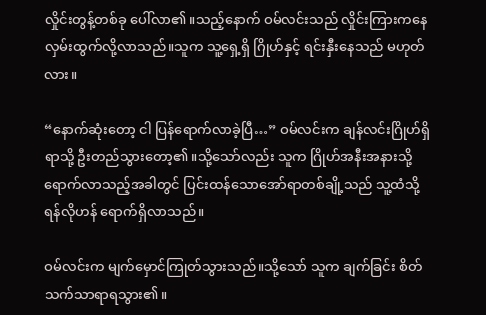လှိုင်းတွန့်တစ်ခု ပေါ်လာ၏။သည့်နောက် ဝမ်လင်းသည် လှိုင်းကြားကနေ လှမ်းထွက်လို့လာသည်။သူက သူ့ရှေ့ရှိ ဂြိုဟ်နှင့် ရင်းနှီးနေသည် မဟုတ်လား။

“နောက်ဆုံးတော့ ငါ ပြန်ရောက်လာခဲ့ပြီ…” ဝမ်လင်းက ချန်လင်းဂြိုဟ်ရှိရာသို့ ဦးတည်သွားတော့၏။သို့သော်လည်း သူက ဂြိုဟ်အနီးအနားသို့ ရောက်လာသည့်အခါတွင် ပြင်းထန်သောအော်ရာတစ်ချို့သည် သူ့ထံသို့ ရန်လိုဟန် ရောက်ရှိလာသည်။

ဝမ်လင်းက မျက်မှောင်ကြုတ်သွားသည်။သို့သော် သူက ချက်ခြင်း စိတ်သက်သာရာရသွား၏။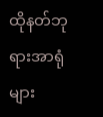ထိုနတ်ဘုရားအာရုံများ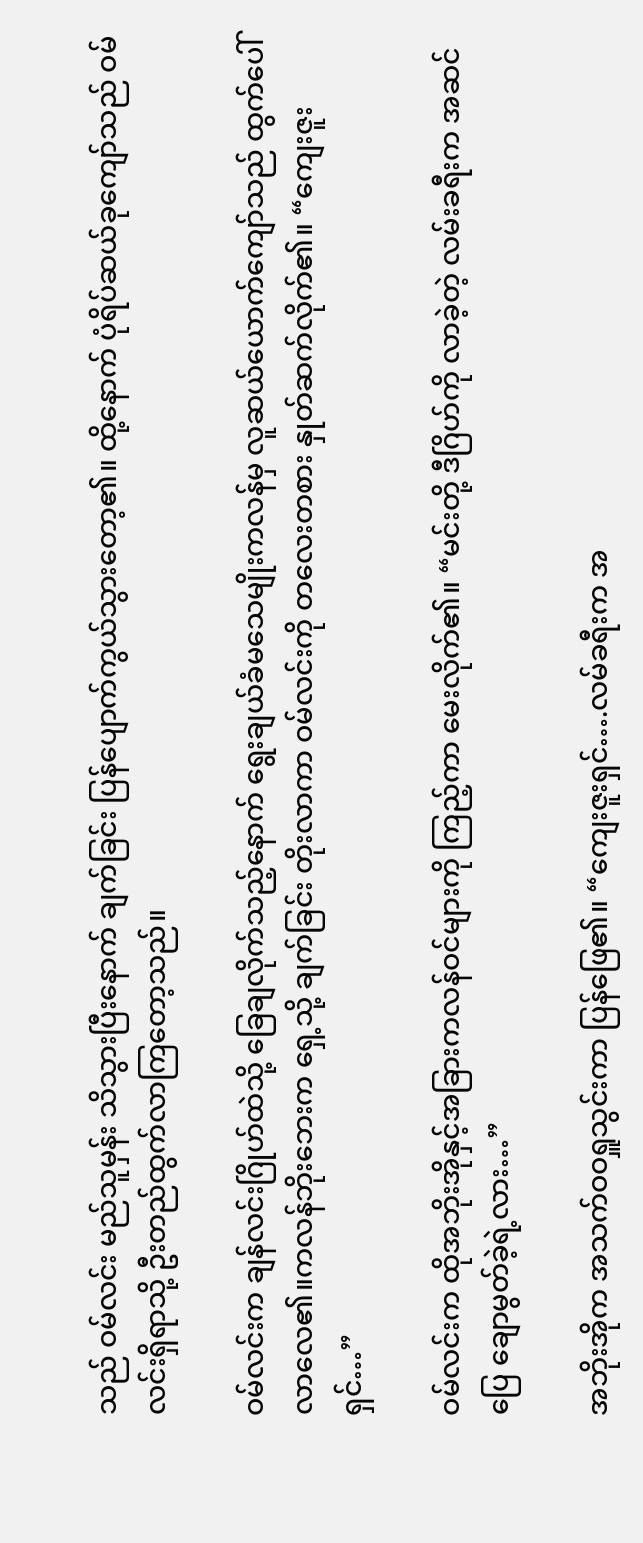သည် ဝမ်လင်း မည်သူမှန်း သိသွားပြီးနောက် ချက်ခြင်း ပြန်ပျောက်ကွယ်သွားတော့၏။ ထို့နောက် ပုံရိပ်ဆယ်ခုကျော်သည် ဝမ်လင်းရှိရာသို့ ဦးတည်ထွက်လာကြတော့သည်။

ဝမ်လင်းက ချန်လင်းဂြိုဟ်ထဲသို့ ခြေချလိုက်သည့်နောက် ရွေးချယ်ခံမသေမျိုးကလန်မှ လူဆယ်ယောက်ကျော်သည် ထွက်ပေါ်လာလေ၏။ကလန်ဘိုးဘေးက ရှေ့သို့ ချက်ခြင်း တိုးလာကာ ဝမ်လင်းကို တလေးတစား နှုတ်ဆက်လိုက်၏။ “ကျေးဇူးရှင်…”

ဝမ်လင်းက ထိုအဘိုးအိုနှင့်အခြားကလန်ဝင်များကို ကြည့်ကာ မေးလိုက်၏။ “မင်းတို့ ဒီဂြိဟ်ကို လာခဲ့တဲ့ လမ်းခရီးက အဆင်ပြေ ချောမွတ်ခဲ့ရဲ့လား…”

အဘိုးအိုက အသက်ဝဝရှူသွင်းကာ ပြန်ဖြေ၏။ “ကျေးဇူးရှင်….လမ်ခရီးက အ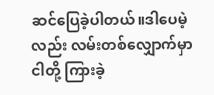ဆင်ပြေခဲ့ပါတယ်။ဒါပေမဲ့လည်း လမ်းတစ်လျှောက်မှာ ငါတို့ ကြားခဲ့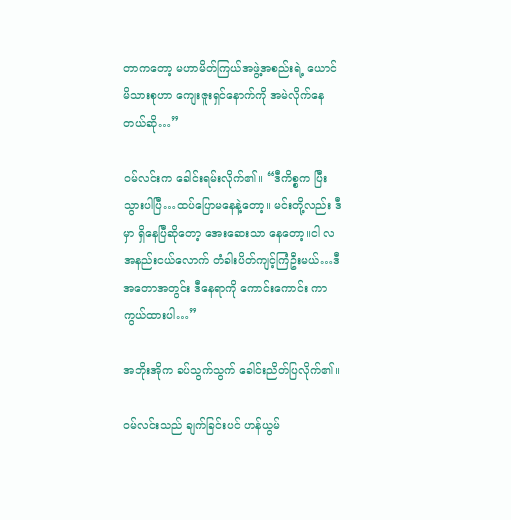တာက‌တော့ မဟာမိတ်ကြယ်အဖွဲ့အစည်းရဲ့ ယောင်မိသားစုဟာ ကျေးဇူးရှင်နောက်ကို အမဲလိုက်နေတယ်ဆို…”

ဝမ်လင်းက ခေါင်းရမ်းလိုက်၏။ “ဒီကိစ္စက ပြီးသွားပါပြီ…ထပ်ပြောမနေနဲ့တော့။ မင်းတို့လည်း ဒီမှာ ရှိနေပြီဆိုတော့ အေးဆေးသာ နေတော့။ငါ လအနည်းငယ်လောက် တံခါးပိတ်ကျင့်ကြံဦးမယ်…ဒီအတောအတွင်း ဒီနေရာကို ကောင်းကောင်း ကာကွယ်ထားပါ…”

အဘိုးအိုက ခပ်သွက်သွက် ခေါင်းညိတ်ပြလိုက်၏။

ဝမ်လင်းသည် ချက်ခြင်းပင် ဟန်ယွမ်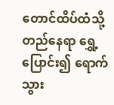တောင်ထိပ်ထံသို့ တည်နေရာ ရွှေ့ပြောင်း၍ ရောက်သွား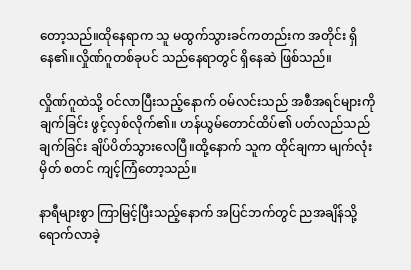တော့သည်။ထိုနေရာက သူ မထွက်သွားခင်ကတည်းက အတိုင်း ရှိနေ၏။လှိုဏ်ဂူတစ်ခုပင် သည်နေရာတွင် ရှိနေဆဲ ဖြစ်သည်။

လှိုဏ်ဂူထဲသို့ ဝင်လာပြီးသည့်နောက် ဝမ်လင်းသည် အစီအရင်များကို ချက်ခြင်း ဖွင့်လှစ်လိုက်၏။ ဟန်ယွမ်တောင်ထိပ်၏ ပတ်လည်သည် ချက်ခြင်း ချိပ်ပိတ်သွားလေပြီ။ထို့နောက် သူက ထိုင်ချကာ မျက်လုံးမှိတ် စတင် ကျင့်ကြံတော့သည်။

နာရီများစွာ ကြာမြင့်ပြီးသည့်နောက် အပြင်ဘက်တွင် ညအချိန်သို့ ရောက်လာခဲ့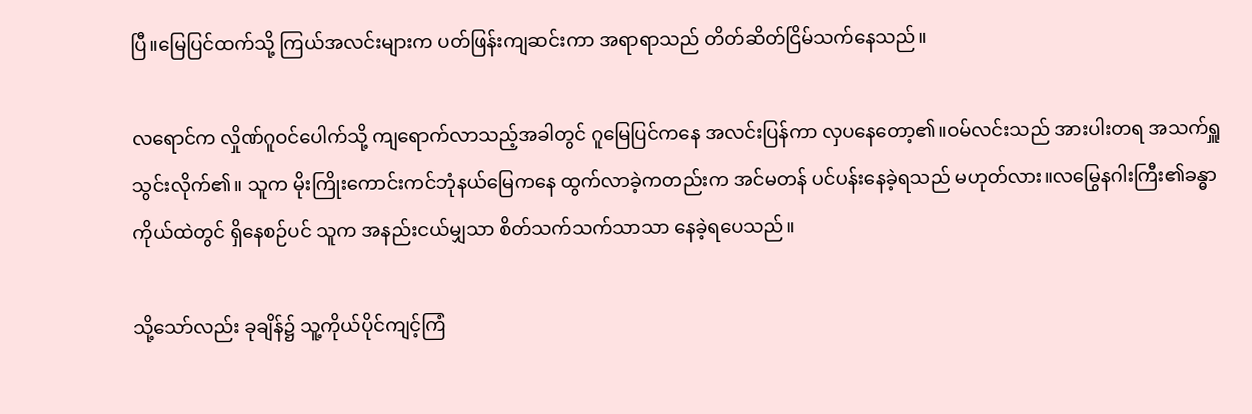ပြီ။မြေပြင်ထက်သို့ ကြယ်အလင်းများက ပတ်ဖြန်းကျဆင်းကာ အရာရာသည် တိတ်ဆိတ်ငြိမ်သက်နေသည်။

လရောင်က လှိုဏ်ဂူဝင်ပေါက်သို့ ကျရောက်လာသည့်အခါတွင် ဂူမြေပြင်ကနေ အလင်းပြန်ကာ လှပနေတော့၏။ဝမ်လင်းသည် အားပါးတရ အသက်ရှူသွင်းလိုက်၏။ သူက မိုးကြိုးကောင်းကင်ဘုံနယ်မြေကနေ ထွက်လာခဲ့ကတည်းက အင်မတန် ပင်ပန်းနေခဲ့ရသည် မဟုတ်လား။လမြွေနဂါးကြီး၏ခန္ဓာကိုယ်ထဲတွင် ရှိနေစဉ်ပင် သူက အနည်းငယ်မျှသာ စိတ်သက်သက်သာသာ နေခဲ့ရပေသည်။

သို့သော်လည်း ခုချိန်၌ သူ့ကိုယ်ပိုင်ကျင့်ကြံ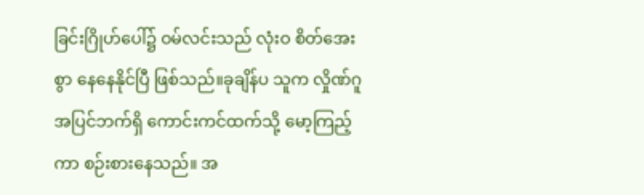ခြင်းဂြိုဟ်ပေါ်၌ ဝမ်လင်းသည် လုံးဝ စိတ်အေးစွာ နေနေနိုင်ပြီ ဖြစ်သည်။ခုချိန်ပ သူက လှိုဏ်ဂူအပြင်ဘက်ရှိ ကောင်းကင်ထက်သို့ မော့ကြည့်ကာ စဉ်းစားနေသည်။ အ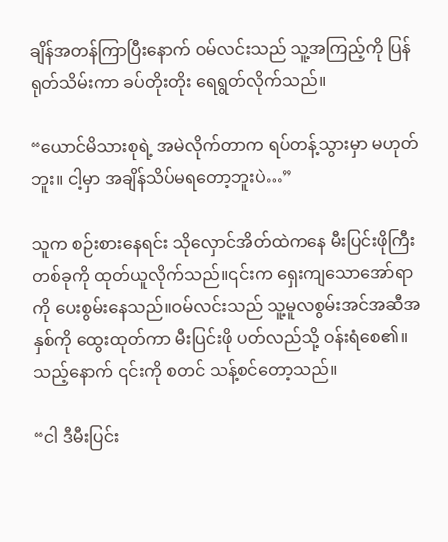ချိန်အတန်ကြာပြီးနောက် ဝမ်လင်းသည် သူ့အကြည့်ကို ပြန်ရုတ်သိမ်းကာ ခပ်တိုးတိုး ရေရွတ်လိုက်သည်။

“ယောင်မိသားစုရဲ့ အမဲလိုက်တာက ရပ်တန့်သွားမှာ မဟုတ်ဘူး။ ငါ့မှာ အချိန်သိပ်မရတော့ဘူးပဲ…”

သူက စဉ်းစားနေရင်း သိုလှောင်အိတ်ထဲကနေ မီးပြင်းဖိုကြီးတစ်ခုကို ထုတ်ယူလိုက်သည်။၎င်းက ရှေးကျသောအော်ရာကို ပေးစွမ်းနေသည်။ဝမ်လင်းသည် သူ့မူလစွမ်းအင်အဆီအနှစ်ကို ထွေးထုတ်ကာ မီးပြင်းဖို ပတ်လည်သို့ ဝန်းရံစေ၏။သည့်နောက် ၎င်းကို စတင် သန့်စင်တော့သည်။

“ငါ ဒီမီးပြင်း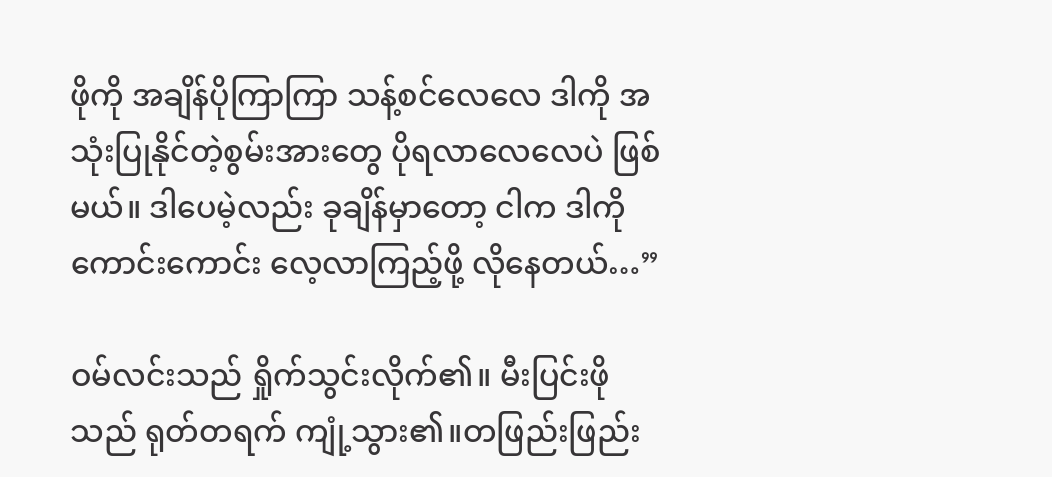ဖိုကို အချိန်ပိုကြာကြာ သန့်စင်လေလေ ဒါကို အသုံးပြုနိုင်တဲ့စွမ်းအားတွေ ပိုရလာလေလေပဲ ဖြစ်မယ်။ ဒါပေမဲ့လည်း ခုချိန်မှာတော့ ငါက ဒါကို ကောင်းကောင်း လေ့လာကြည့်ဖို့ လိုနေတယ်…”

ဝမ်လင်းသည် ရှိုက်သွင်းလိုက်၏။ မီးပြင်းဖိုသည် ရုတ်တရက် ကျုံ့သွား၏။တဖြည်းဖြည်း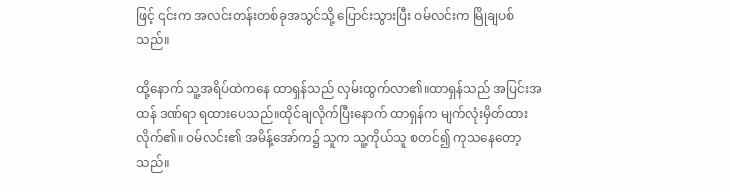ဖြင့် ၎င်းက အလင်းတန်းတစ်ခုအသွင်သို့ ပြောင်းသွားပြီး ဝမ်လင်းက မြိုချပစ်သည်။

ထို့နောက် သူ့အရိပ်ထဲကနေ ထာရှန်သည် လှမ်းထွက်လာ၏။ထာရှန်သည် အပြင်းအထန် ဒဏ်ရာ ရထားပေသည်။ထိုင်ချလိုက်ပြီးနောက် ထာရှန်က မျက်လုံးမှိတ်ထားလိုက်၏။ ဝမ်လင်း၏ အမိန့်အော်က၌ သူက သူ့ကိုယ်သူ စတင်၍ ကုသနေတော့သည်။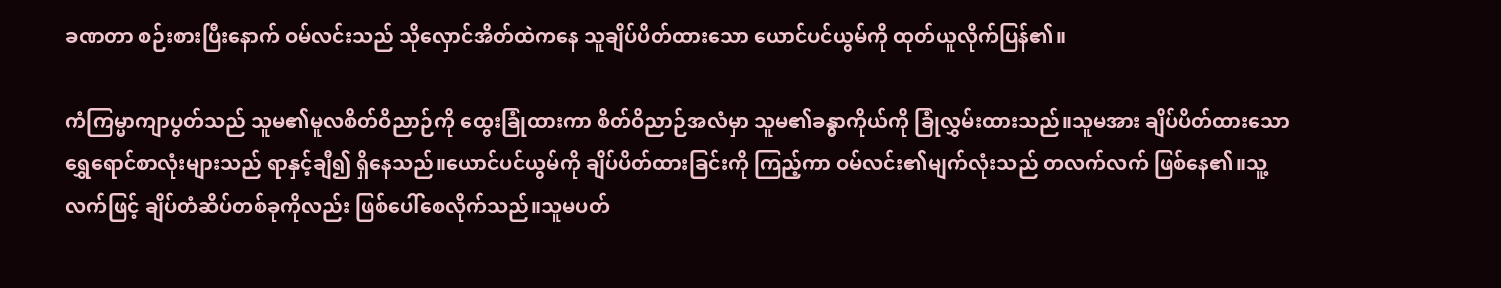ခဏတာ စဉ်းစားပြီးနောက် ဝမ်လင်းသည် သိုလှောင်အိတ်ထဲကနေ သူချိပ်ပိတ်ထားသော ယောင်ပင်ယွမ်ကို ထုတ်ယူလိုက်ပြန်၏။

ကံကြမ္မာကျာပွတ်သည် သူမ၏မူလစိတ်ဝိညာဉ်ကို ထွေးခြုံထားကာ စိတ်ဝိညာဉ်အလံမှာ သူမ၏ခန္ဓာကိုယ်ကို ခြုံလွှမ်းထားသည်။သူမအား ချိပ်ပိတ်ထားသော ရွှေရောင်စာလုံးများသည် ရာနှင့်ချီ၍ ရှိနေသည်။ယောင်ပင်ယွမ်ကို ချိပ်ပိတ်ထားခြင်းကို ကြည့်ကာ ဝမ်လင်း၏မျက်လုံးသည် တလက်လက် ဖြစ်နေ၏။သူ့လက်ဖြင့် ချိပ်တံဆိပ်တစ်ခုကိုလည်း ဖြစ်ပေါ်စေလိုက်သည်။သူမပတ်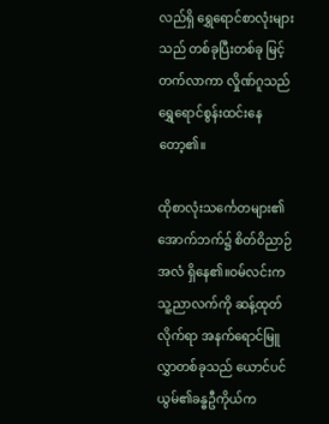လည်ရှိ ရွှေရောင်စာလုံးများသည် တစ်ခုပြီးတစ်ခု မြင့်တက်လာကာ လှိုဏ်ဂူသည် ရွှေရောင်စွန်းထင်းနေတော့၏။

ထိုစာလုံးသင်္ကေတများ၏ အောက်ဘက်၌ စိတ်ဝိညာဉ်အလံ ရှိနေ၏။ဝမ်လင်းက သူ့ညာလက်ကို ဆန့်ထုတ်လိုက်ရာ အနက်ရောင်မြူလွှာတစ်ခုသည် ယောင်ပင်ယွမ်၏ခန္ဓဦကိုယ်က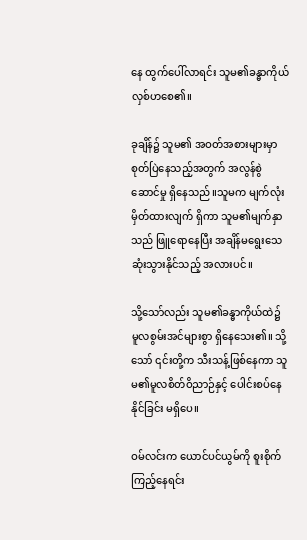နေ ထွက်ပေါ်လာရင်း သူမ၏ခန္ဓာကိုယ် လှစ်ဟစေ၏။

ခုချိန်၌ သူမ၏ အဝတ်အစားများမှာ စုတ်ပြဲနေသည့်အတွက် အလွန်စွဲဆောင်မှု ရှိနေသည်။သူမက မျက်လုံးမှိတ်ထားလျက် ရှိကာ သူမ၏မျက်နှာသည် ဖြူရောနေပြီး အချိန်မရွေးသေဆုံးသွားနိုင်သည့် အလားပင်။

သို့သော်လည်း သူမ၏ခန္ဓာကိုယ်ထဲ၌ မူလစွမ်းအင်များစွာ ရှိနေသေး၏။ သို့သော် ၎င်းတို့က သီးသန့်ဖြစ်နေကာ သူမ၏မူလစိတ်ဝိညာဉ်နှင့် ပေါင်းစပ်နေနိုင်ခြင်း မရှိပေ။

ဝမ်လင်းက ယောင်ပင်ယွမ်ကို စူးစိုက်ကြည့်နေရင်း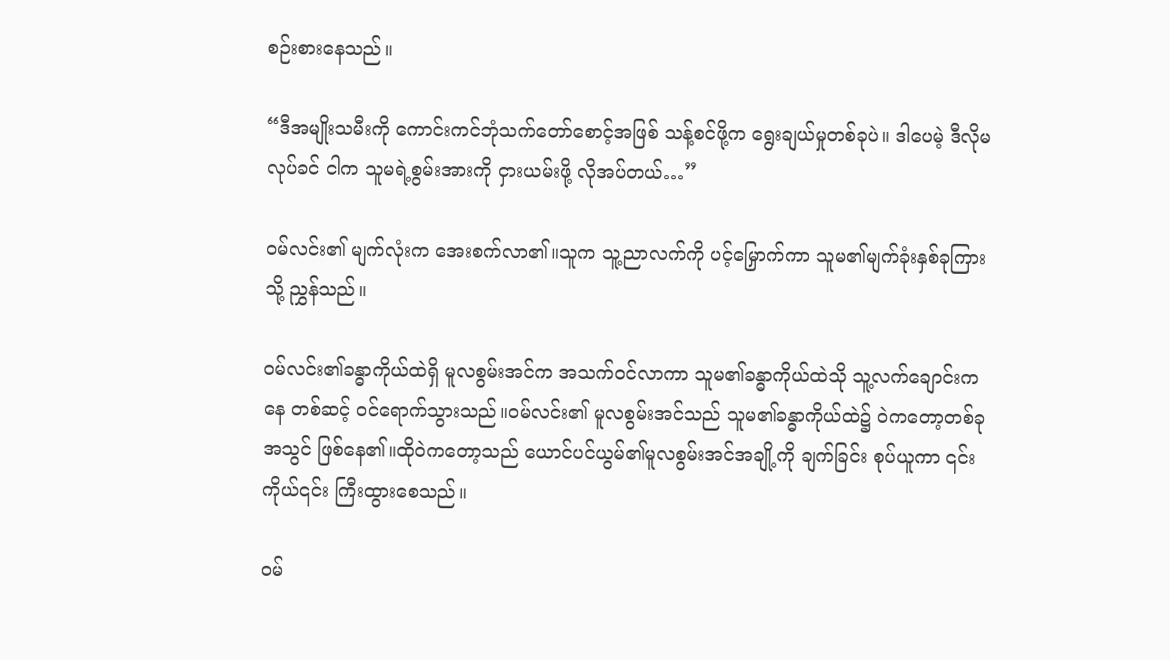စဉ်းစားနေသည်။

“ဒီအမျိုးသမီးကို ကောင်းကင်ဘုံသက်တော်စောင့်အဖြစ် သန့်စင်ဖို့က ရွေးချယ်မှုတစ်ခုပဲ။ ဒါပေမဲ့ ဒီလိုမလုပ်ခင် ငါက သူမရဲ့စွမ်းအားကို ငှားယမ်းဖို့ လိုအပ်တယ်…”

ဝမ်လင်း၏ မျက်လုံးက အေးစက်လာ၏။သူက သူ့ညာလက်ကို ပင့်မြှောက်ကာ သူမ၏မျက်ခုံးနှစ်ခုကြားသို့ ညွှန်သည်။

ဝမ်လင်း၏ခန္ဓာကိုယ်ထဲရှိ မူလစွမ်းအင်က အသက်ဝင်လာကာ သူမ၏ခန္ဓာကိုယ်ထဲသို သူ့လက်ချောင်းကနေ တစ်ဆင့် ဝင်ရောက်သွားသည်။ဝမ်လင်း၏ မူလစွမ်းအင်သည် သူမ၏ခန္ဓာကိုယ်ထဲ၌ ဝဲကတော့တစ်ခုအသွင် ဖြစ်နေ၏။ထိုဝဲကတော့သည် ယောင်ပင်ယွမ်၏မူလစွမ်းအင်အချို့ကို ချက်ခြင်း စုပ်ယူကာ ၎င်းကိုယ်၎င်း ကြီးထွားစေသည်။

ဝမ်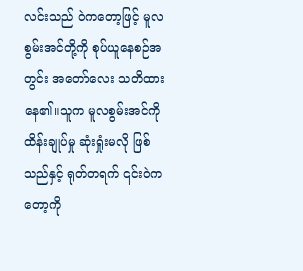လင်းသည် ဝဲကတော့ဖြင့် မူလစွမ်းအင်တို့ကို စုပ်ယူနေစဉ်အတွင်း အတော်လေး သတိထားနေ၏။သူက မူလစွမ်းအင်ကို ထိန်းချုပ်မှု ဆုံးရှုံးမလို ဖြစ်သည်နှင့် ရုတ်တရက် ၎င်းဝဲကတော့ကို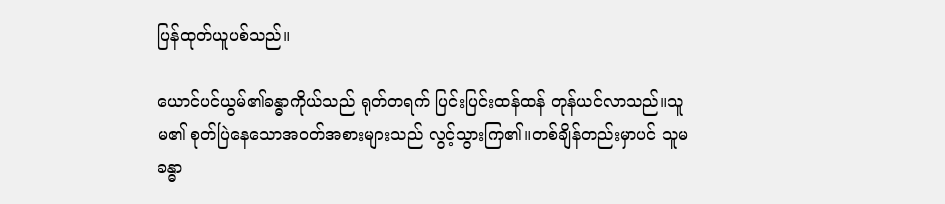ပြန်ထုတ်ယူပစ်သည်။

ယောင်ပင်ယွမ်၏ခန္ဓာကိုယ်သည် ရုတ်တရက် ပြင်းပြင်းထန်ထန် တုန်ယင်လာသည်။သူမ၏ စုတ်ပြဲနေသောအဝတ်အစားများသည် လွင့်သွားကြ၏။တစ်ချိန်တည်းမှာပင် သူမခန္ဓာ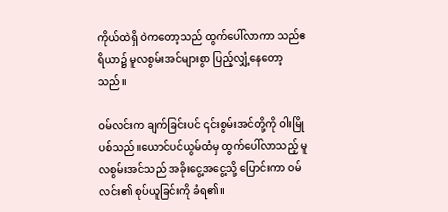ကိုယ်ထဲရှိ ဝဲကတော့သည် ထွက်ပေါ်လာကာ သည်ဧရိယာ၌ မူလစွမ်းအင်များစွာ ပြည့်လျှံ့နေတော့သည်။

ဝမ်လင်းက ချက်ခြင်းပင် ၎င်းစွမ်းအင်တို့ကို ဝါးမြိုပစ်သည်။ယောင်ပင်ယွမ်ထံမှ ထွက်ပေါ်လာသည့် မူလစွမ်းအင်သည် အခိုးငွေ့အငွေ့သို့ ပြောင်းကာ ဝမ်လင်း၏ စုပ်ယူခြင်းကို ခံရ၏။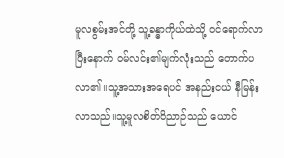မူလစွမ်းအင်တို့ သူ့ခန္ဓာကိုယ်ထဲသို့ ဝင်ရောက်လာပြီးနောက် ဝမ်လင်း၏မျက်လုံးသည် တောက်ပလာ၏။သူ့အသားအရေပင် အနည်းငယ် နီမြန်းလာသည်။သူ့မူလစိတ်ဝိညာဉ်သည် ယောင်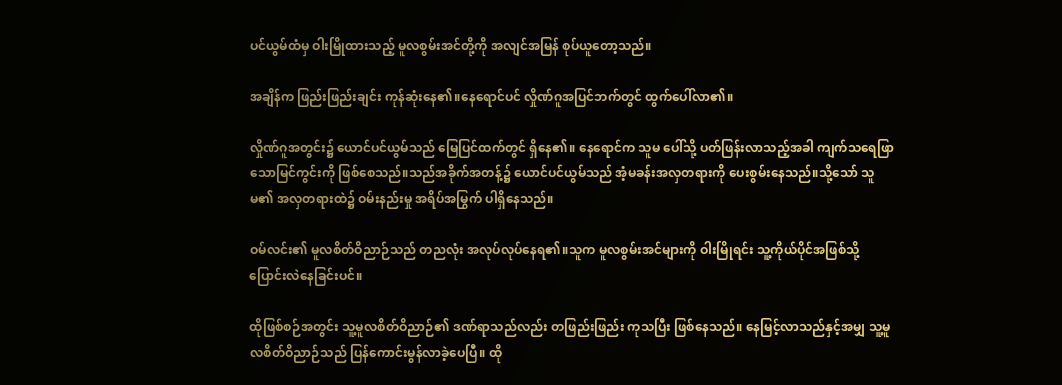ပင်ယွမ်ထံမှ ဝါးမြိုထားသည့် မူလစွမ်းအင်တို့ကို အလျင်အမြန် စုပ်ယူတော့သည်။

အချိန်က ဖြည်းဖြည်းချင်း ကုန်ဆုံးနေ၏။နေရောင်ပင် လှိုဏ်ဂူအပြင်ဘက်တွင် ထွက်ပေါ်လာ၏။

လှိုဏ်ဂူအတွင်း၌ ယောင်ပင်ယွမ်သည် မြေပြင်ထက်တွင် ရှိနေ၏။ နေရောင်က သူမ ပေါ်သို့ ပတ်ဖြန်းလာသည့်အခါ ကျက်သရေဖြာသောမြင်ကွင်းကို ဖြစ်စေသည်။သည်အခိုက်အတန့်၌ ယောင်ပင်ယွမ်သည် အံ့မခန်းအလှတရားကို ပေးစွမ်းနေသည်။သို့သော် သူမ၏ အလှတရားထဲ၌ ဝမ်းနည်းမှု အရိပ်အမြွက် ပါရှိနေသည်။

ဝမ်လင်း၏ မူလစိတ်ဝိညာဉ်သည် တညလုံး အလုပ်လုပ်နေရ၏။သူက မူလစွမ်းအင်များကို ဝါးမြိုရင်း သူ့ကိုယ်ပိုင်အဖြစ်သို့ ပြောင်းလဲနေခြင်းပင်။

ထိုဖြစ်စဉ်အတွင်း သူ့မူလစိတ်ဝိညာဉ်၏ ဒဏ်ရာသည်လည်း တဖြည်းဖြည်း ကုသပြီး ဖြစ်နေသည်။ နေမြင့်လာသည်နှင့်အမျှ သူ့မူလစိတ်ဝိညာဉ်သည် ပြန်ကောင်းမွန်လာခဲ့ပေပြီ။ ထို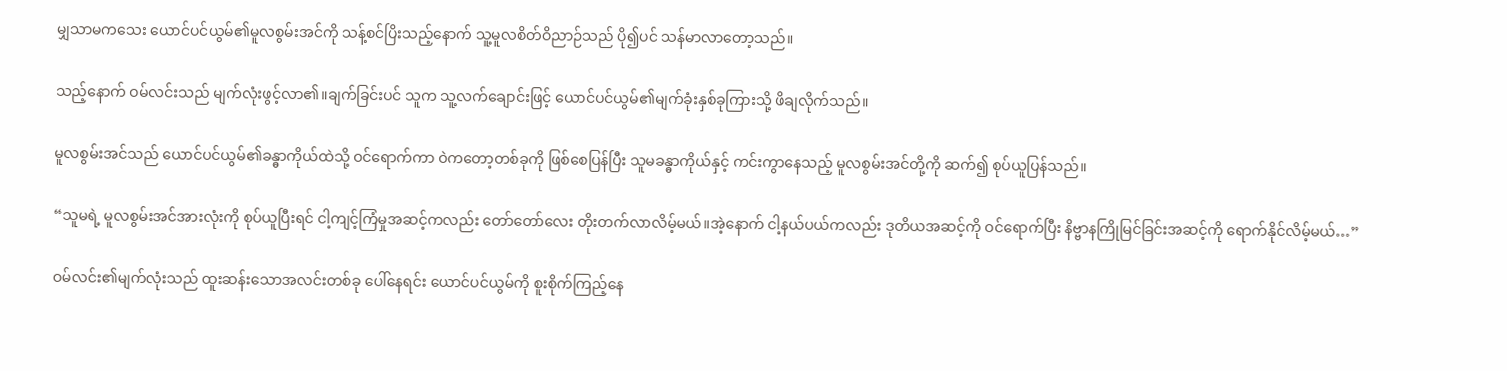မျှသာမကသေး ယောင်ပင်ယွမ်၏မူလစွမ်းအင်ကို သန့်စင်ပြိးသည့်နောက် သူ့မူလစိတ်ဝိညာဉ်သည် ပို၍ပင် သန်မာလာတော့သည်။

သည့်နောက် ဝမ်လင်းသည် မျက်လုံးဖွင့်လာ၏။ချက်ခြင်းပင် သူက သူ့လက်ချောင်းဖြင့် ယောင်ပင်ယွမ်၏မျက်ခုံးနှစ်ခုကြားသို့ ဖိချလိုက်သည်။

မူလစွမ်းအင်သည် ယောင်ပင်ယွမ်၏ခန္ဓာကိုယ်ထဲသို့ ဝင်ရောက်ကာ ဝဲကတော့တစ်ခုကို ဖြစ်စေပြန်ပြီး သူမခန္ဓာကိုယ်နှင့် ကင်းကွာနေသည့် မူလစွမ်းအင်တို့ကို ဆက်၍ စုပ်ယူပြန်သည်။

“သူမရဲ့ မူလစွမ်းအင်အားလုံးကို စုပ်ယူပြီးရင် ငါ့ကျင့်ကြံမှုအဆင့်ကလည်း တော်တော်လေး တိုးတက်လာလိမ့်မယ်။အဲ့နောက် ငါ့နယ်ပယ်ကလည်း ဒုတိယအဆင့်ကို ဝင်ရောက်ပြီး နိဗ္ဗာနကြိုမြင်ခြင်းအဆင့်ကို ရောက်နိုင်လိမ့်မယ်…”

ဝမ်လင်း၏မျက်လုံးသည် ထူးဆန်းသောအလင်းတစ်ခု ပေါ်နေရင်း ယောင်ပင်ယွမ်ကို စူးစိုက်ကြည့်နေ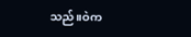သည်။ဝဲက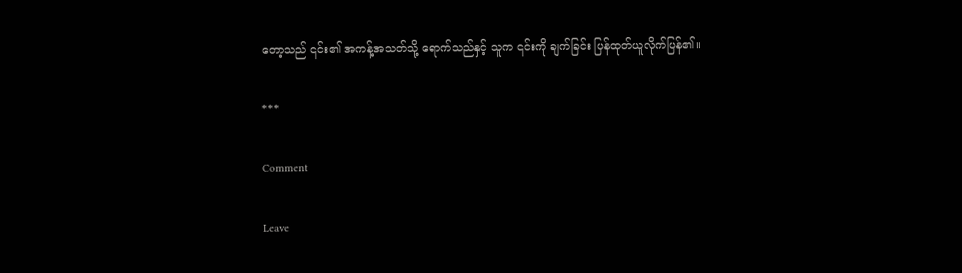တော့သည် ၎င်း၏ အကန့်အသတ်သို့ ရောက်သည်နှင့် သူက ၎င်းကို ချက်ခြင်း ပြန်ထုတ်ယူလိုက်ပြန်၏။

***

Comment

Leave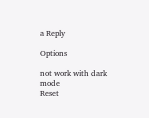a Reply

Options

not work with dark mode
Reset